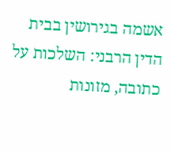אשמה בגירושין בבית הדין הרבני: השלכות על כתובה, מזונות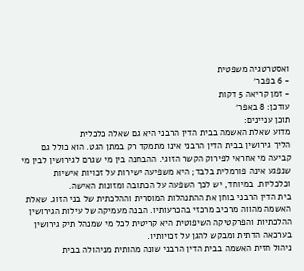ואסטרטגיה משפטית
- 6 בפבר׳
- זמן קריאה 5 דקות
עודכן: 8 באפר׳
תוכן עניינים:
מדוע שאלת האשמה בבית הדין הרבני היא גם שאלה כלכלית
הליך גירושין בבית הדין הרבני אינו מתמקד רק במתן הגט. הוא כולל גם קביעה מי אחראי לפירוק הקשר הזוגי. ההבחנה בין מי שגרם לגירושין לבין מי שנפגע אינה פורמלית בלבד; היא משפיעה ישירות על זכויות אישיות וכלכליות. במיוחד, יש לכך השפעה על הכתובה ומזונות האישה.
בית הדין הרבני בוחן את ההתנהלות המוסרית וההלכתית של בני הזוג. שאלת האשמה מהווה מרכיב מרכזי בהכרעותיו. הבנה מעמיקה של עילות הגירושין ההלכתיות והפרקטיקה השיפוטית היא קריטית לכל מי שמנהל תיק גירושין בערכאה הדתית ומבקש להגן על זכויותיו.
ניהול חזית האשמה בבית הדין הרבני שונה מהותית מניהולה בבית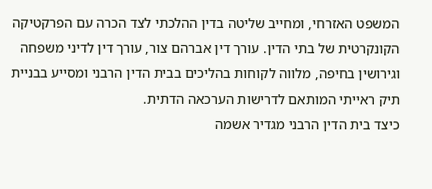המשפט האזרחי, ומחייב שליטה בדין ההלכתי לצד הכרה עם הפרקטיקה הקונקרטית של בתי הדין. עורך דין אברהם צור, עורך דין לדיני משפחה וגירושין בחיפה, מלווה לקוחות בהליכים בבית הדין הרבני ומסייע בבניית תיק ראייתי המותאם לדרישות הערכאה הדתית.
כיצד בית הדין הרבני מגדיר אשמה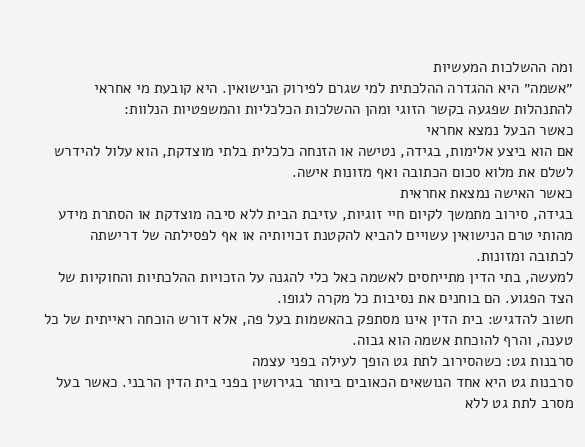ומה ההשלכות המעשיות
״אשמה״ היא ההגדרה ההלכתית למי שגרם לפירוק הנישואין. היא קובעת מי אחראי להתנהלות שפגעה בקשר הזוגי ומהן ההשלכות הכלכליות והמשפטיות הנלוות:
כאשר הבעל נמצא אחראי
אם הוא ביצע אלימות, בגידה, נטישה או הזנחה כלכלית בלתי מוצדקת, הוא עלול להידרש לשלם את מלוא סכום הכתובה ואף מזונות אישה.
כאשר האישה נמצאת אחראית
בגידה, סירוב מתמשך לקיום חיי זוגיות, עזיבת הבית ללא סיבה מוצדקת או הסתרת מידע מהותי טרם הנישואין עשויים להביא להקטנת זכויותיה או אף לפסילתה של דרישתה לכתובה ומזונות.
למעשה, בתי הדין מתייחסים לאשמה כאל כלי להגנה על הזכויות ההלכתיות והחוקיות של הצד הפגוע. הם בוחנים את נסיבות כל מקרה לגופו.
חשוב להדגיש: בית הדין אינו מסתפק בהאשמות בעל פה, אלא דורש הוכחה ראייתית של כל טענה, והרף להוכחת אשמה הוא גבוה.
סרבנות גט: כשהסירוב לתת גט הופך לעילה בפני עצמה
סרבנות גט היא אחד הנושאים הכאובים ביותר בגירושין בפני בית הדין הרבני. כאשר בעל מסרב לתת גט ללא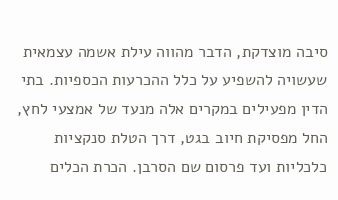סיבה מוצדקת, הדבר מהווה עילת אשמה עצמאית שעשויה להשפיע על כלל ההכרעות הכספיות. בתי הדין מפעילים במקרים אלה מנעד של אמצעי לחץ, החל מפסיקת חיוב בגט, דרך הטלת סנקציות כלכליות ועד פרסום שם הסרבן. הכרת הכלים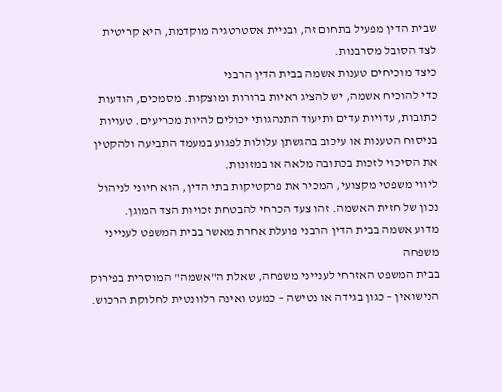שבית הדין מפעיל בתחום זה, ובניית אסטרטגיה מוקדמת, היא קריטית לצד הסובל מסרבנות.
כיצד מוכיחים טענות אשמה בבית הדין הרבני
כדי להוכיח אשמה, יש להציג ראיות ברורות ומוצקות. מסמכים, הודעות כתובות, עדויות עדים ותיעוד התנהגותי יכולים להיות מכריעים. טעויות בניסוח הטענות או עיכוב בהגשתן עלולות לפגוע במעמד התביעה ולהקטין את הסיכוי לזכות בכתובה מלאה או במזונות.
ליווי משפטי מקצועי, המכיר את פרקטיקות בתי הדין, הוא חיוני לניהול נכון של חזית האשמה. זהו צעד הכרחי להבטחת זכויות הצד המוגן.
מדוע אשמה בבית הדין הרבני פועלת אחרת מאשר בבית המשפט לענייני משפחה
בבית המשפט האזרחי לענייני משפחה, שאלת ה"אשמה" המוסרית בפירוק הנישואין – כגון בגידה או נטישה – כמעט ואינה רלוונטית לחלוקת הרכוש.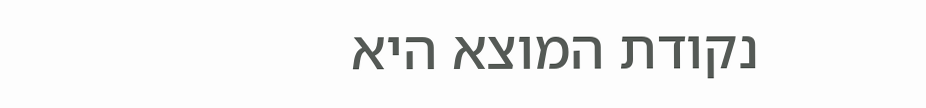נקודת המוצא היא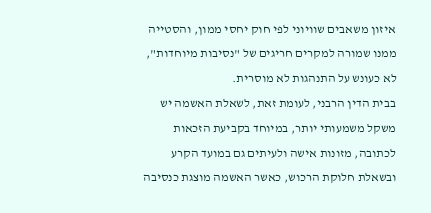איזון משאבים שוויוני לפי חוק יחסי ממון, והסטייה ממנו שמורה למקרים חריגים של "נסיבות מיוחדות", לא כעונש על התנהגות לא מוסרית.
בבית הדין הרבני, לעומת זאת, לשאלת האשמה יש משקל משמעותי יותר, במיוחד בקביעת הזכאות לכתובה, מזונות אישה ולעיתים גם במועד הקרע ובשאלת חלוקת הרכוש, כאשר האשמה מוצגת כנסיבה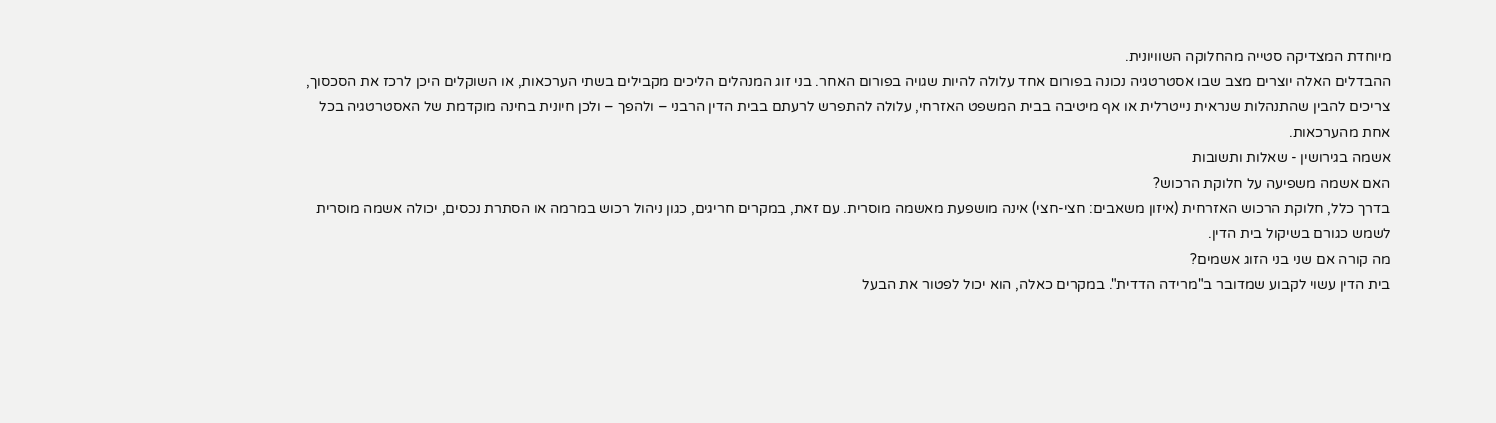מיוחדת המצדיקה סטייה מהחלוקה השוויונית.
ההבדלים האלה יוצרים מצב שבו אסטרטגיה נכונה בפורום אחד עלולה להיות שגויה בפורום האחר. בני זוג המנהלים הליכים מקבילים בשתי הערכאות, או השוקלים היכן לרכז את הסכסוך, צריכים להבין שהתנהלות שנראית נייטרלית או אף מיטיבה בבית המשפט האזרחי, עלולה להתפרש לרעתם בבית הדין הרבני – ולהפך – ולכן חיונית בחינה מוקדמת של האסטרטגיה בכל אחת מהערכאות.
אשמה בגירושין - שאלות ותשובות
האם אשמה משפיעה על חלוקת הרכוש?
בדרך כלל, חלוקת הרכוש האזרחית (איזון משאבים: חצי-חצי) אינה מושפעת מאשמה מוסרית. עם זאת, במקרים חריגים, כגון ניהול רכוש במרמה או הסתרת נכסים, יכולה אשמה מוסרית לשמש כגורם בשיקול בית הדין.
מה קורה אם שני בני הזוג אשמים?
בית הדין עשוי לקבוע שמדובר ב"מרידה הדדית". במקרים כאלה, הוא יכול לפטור את הבעל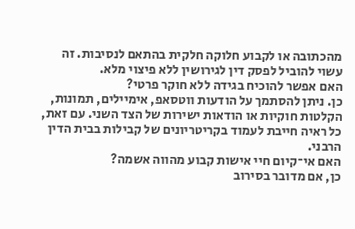מהכתובה או לקבוע חלוקה חלקית בהתאם לנסיבות. זה עשוי להוביל לפסק דין לגירושין ללא פיצוי מלא.
האם אפשר להוכיח בגידה ללא חוקר פרטי?
כן. ניתן להסתמך על הודעות ווטסאפ, אימיילים, תמונות, הקלטות חוקיות או הודאות ישירות של הצד השני. עם זאת, כל ראיה חייבת לעמוד בקריטריונים של קבילות בבית הדין הרבני.
האם אי־קיום חיי אישות קבוע מהווה אשמה?
כן, אם מדובר בסירוב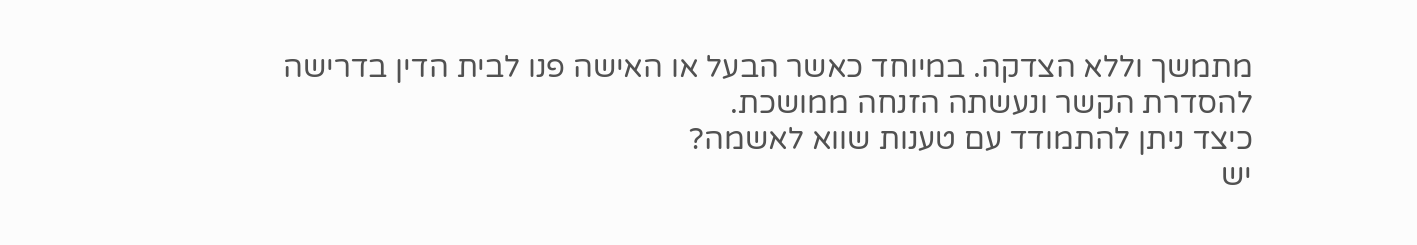מתמשך וללא הצדקה. במיוחד כאשר הבעל או האישה פנו לבית הדין בדרישה להסדרת הקשר ונעשתה הזנחה ממושכת.
כיצד ניתן להתמודד עם טענות שווא לאשמה?
יש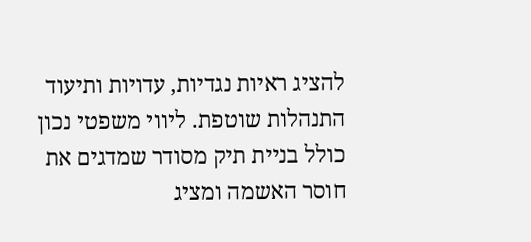להציג ראיות נגדיות, עדויות ותיעוד התנהלות שוטפת. ליווי משפטי נכון כולל בניית תיק מסודר שמדגים את חוסר האשמה ומציג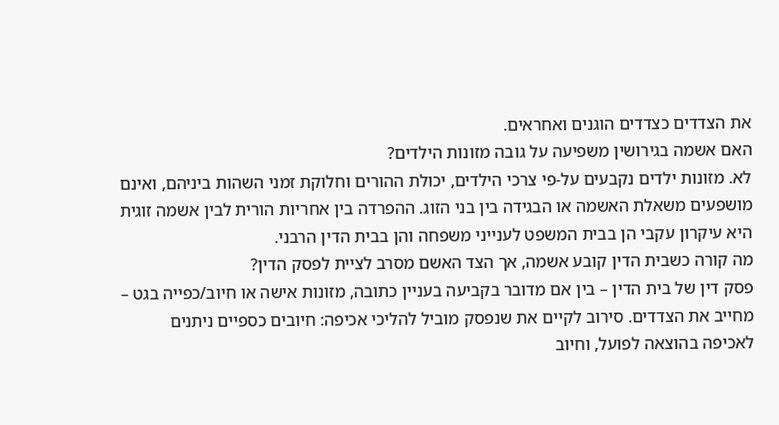את הצדדים כצדדים הוגנים ואחראים.
האם אשמה בגירושין משפיעה על גובה מזונות הילדים?
לא. מזונות ילדים נקבעים על‑פי צרכי הילדים, יכולת ההורים וחלוקת זמני השהות ביניהם, ואינם מושפעים משאלת האשמה או הבגידה בין בני הזוג. ההפרדה בין אחריות הורית לבין אשמה זוגית היא עיקרון עקבי הן בבית המשפט לענייני משפחה והן בבית הדין הרבני.
מה קורה כשבית הדין קובע אשמה, אך הצד האשם מסרב לציית לפסק הדין?
פסק דין של בית הדין – בין אם מדובר בקביעה בעניין כתובה, מזונות אישה או חיוב/כפייה בגט – מחייב את הצדדים. סירוב לקיים את שנפסק מוביל להליכי אכיפה: חיובים כספיים ניתנים לאכיפה בהוצאה לפועל, וחיוב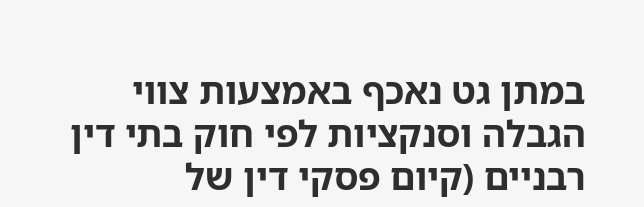במתן גט נאכף באמצעות צווי הגבלה וסנקציות לפי חוק בתי דין רבניים (קיום פסקי דין של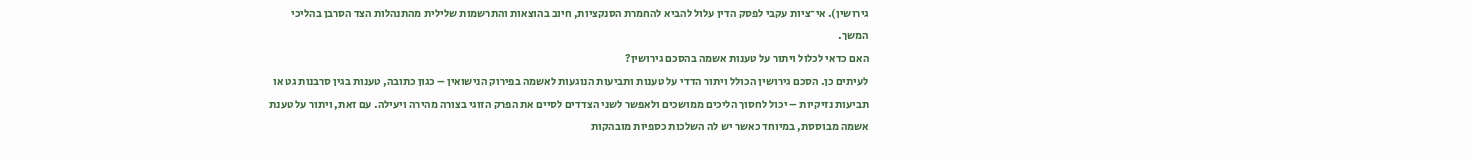גירושין). אי־ציות עקבי לפסק הדין עלול להביא להחמרת הסנקציות, חיוב בהוצאות והתרשמות שלילית מהתנהלות הצד הסרבן בהליכי המשך.
האם כדאי לכלול ויתור על טענות אשמה בהסכם גירושין?
לעיתים כן. הסכם גירושין הכולל ויתור הדדי על טענות ותביעות הנוגעות לאשמה בפירוק הנישואין – כגון כתובה, טענות בגין סרבנות גט או תביעות נזיקיות – יכול לחסוך הליכים ממושכים ולאפשר לשני הצדדים לסיים את הפרק הזוגי בצורה מהירה ויעילה. עם זאת, ויתור על טענת אשמה מבוססת, במיוחד כאשר יש לה השלכות כספיות מובהקות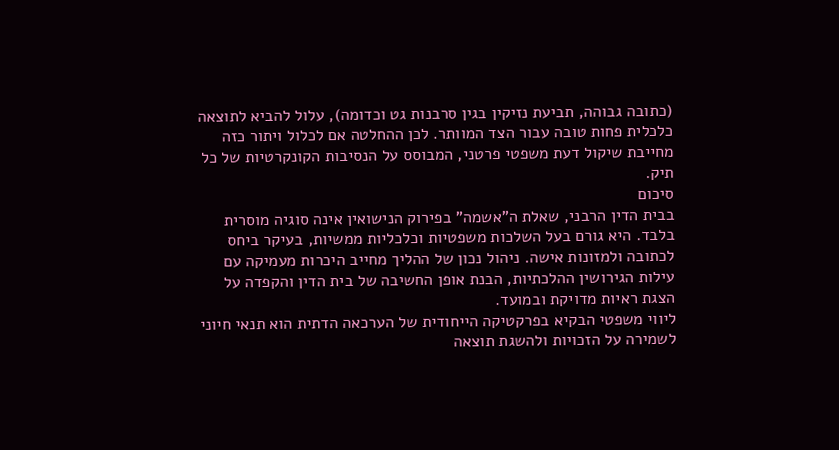(כתובה גבוהה, תביעת נזיקין בגין סרבנות גט וכדומה), עלול להביא לתוצאה כלכלית פחות טובה עבור הצד המוותר. לכן ההחלטה אם לכלול ויתור כזה מחייבת שיקול דעת משפטי פרטני, המבוסס על הנסיבות הקונקרטיות של כל תיק.
סיכום
בבית הדין הרבני, שאלת ה"אשמה" בפירוק הנישואין אינה סוגיה מוסרית בלבד. היא גורם בעל השלכות משפטיות וכלכליות ממשיות, בעיקר ביחס לכתובה ולמזונות אישה. ניהול נכון של ההליך מחייב היכרות מעמיקה עם עילות הגירושין ההלכתיות, הבנת אופן החשיבה של בית הדין והקפדה על הצגת ראיות מדויקת ובמועד.
ליווי משפטי הבקיא בפרקטיקה הייחודית של הערכאה הדתית הוא תנאי חיוני לשמירה על הזכויות ולהשגת תוצאה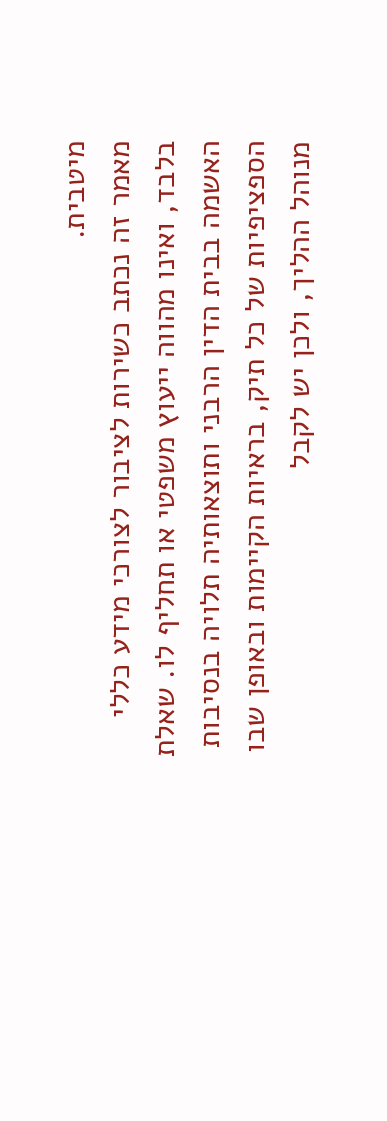מיטבית.
מאמר זה נכתב כשירות לציבור לצורכי מידע כללי בלבד, ואינו מהווה ייעוץ משפטי או תחליף לו. שאלת האשמה בבית הדין הרבני ותוצאותיה תלויה בנסיבות הספציפיות של כל תיק, בראיות הקיימות ובאופן שבו מנוהל ההליך, ולכן יש לקבל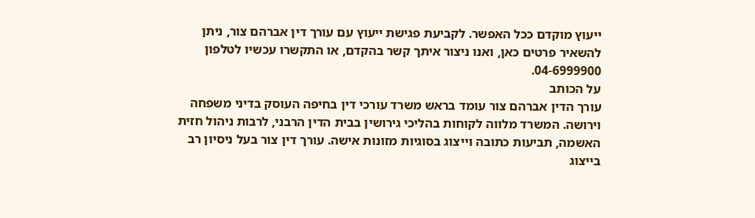ייעוץ מוקדם ככל האפשר. לקביעת פגישת ייעוץ עם עורך דין אברהם צור, ניתן להשאיר פרטים כאן, ואנו ניצור איתך קשר בהקדם, או התקשרו עכשיו לטלפון 04-6999900.
על הכותב
עורך הדין אברהם צור עומד בראש משרד עורכי דין בחיפה העוסק בדיני משפחה וירושה. המשרד מלווה לקוחות בהליכי גירושין בבית הדין הרבני, לרבות ניהול חזית האשמה, תביעות כתובה וייצוג בסוגיות מזונות אישה. עורך דין צור בעל ניסיון רב בייצוג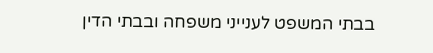בבתי המשפט לענייני משפחה ובבתי הדין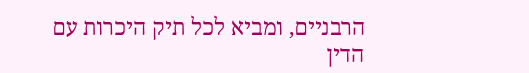הרבניים, ומביא לכל תיק היכרות עם הדין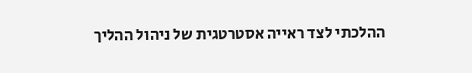ההלכתי לצד ראייה אסטרטגית של ניהול ההליך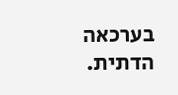בערכאה הדתית.